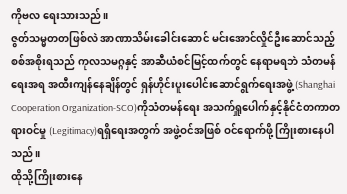ကိုဗလ ရေးသားသည်။
ဇွတ်သမ္မတတဖြစ်လဲ အာဏာသိမ်းခေါင်းဆောင် မင်းအောင်လှိုင်ဦးဆောင်သည့် စစ်အစိုးရသည် ကုလသမဂ္ဂနှင့် အာဆီယံစင်မြင့်ထက်တွင် နေရာမရဘဲ သံတမန်ရေးအရ အထီးကျန်နေချိန်တွင် ရှန်ဟိုင်းပူးပေါင်းဆောင်ရွက်ရေးအဖွဲ့ (Shanghai Cooperation Organization-SCO)ကိုသံတမန်ရေး အသက်ရှူပေါက်နှင့်နိုင်ငံတကာတရားဝင်မှု (Legitimacy)ရရှိရေးအတွက် အဖွဲ့ဝင်အဖြစ် ဝင်ရောက်ဖို့ ကြိုးစားနေပါသည်။
ထိုသို့ကြိုးစားနေ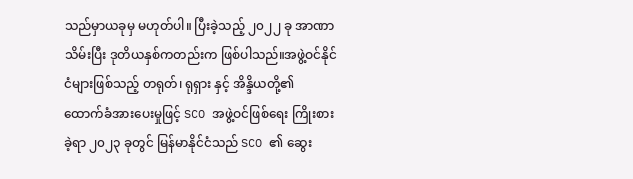သည်မှာယခုမှ မဟုတ်ပါ။ ပြီးခဲ့သည့် ၂၀၂၂ ခု အာဏာသိမ်းပြီး ဒုတိယနှစ်ကတည်းက ဖြစ်ပါသည်။အဖွဲ့ဝင်နိုင်ငံများဖြစ်သည့် တရုတ်၊ ရုရှား နှင့် အိန္ဒိယတို့၏ ထောက်ခံအားပေးမှုဖြင့် SCO အဖွဲ့ဝင်ဖြစ်ရေး ကြိုးစားခဲ့ရာ ၂၀၂၃ ခုတွင် မြန်မာနိုင်ငံသည် SCO ၏ ဆွေး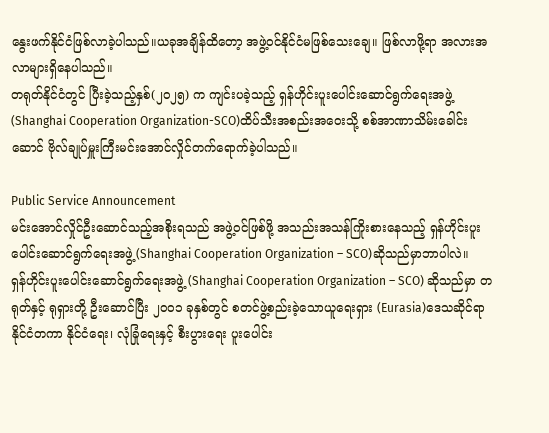နွေးဖက်နိုင်ငံဖြစ်လာခဲ့ပါသည်။ယခုအချိန်ထိတော့ အဖွဲ့ဝင်နိုင်ငံမဖြစ်သေးချေ။ ဖြစ်လာဖို့ရာ အလားအလာများရှိနေပါသည်။
တရုတ်နိုင်ငံတွင် ပြီးခဲ့သည့်နှစ်(၂၀၂၅) က ကျင်းပခဲ့သည့် ရှန်ဟိုင်းပူးပေါင်းဆောင်ရွက်ရေးအဖွဲ့ (Shanghai Cooperation Organization-SCO)ထိပ်သီးအစည်းအဝေးသို့ စစ်အာဏာသိမ်းခေါင်းဆောင် ဗိုလ်ချုပ်မှူးကြီးမင်းအောင်လှိုင်တက်ရောက်ခဲ့ပါသည်။

Public Service Announcement
မင်းအောင်လှိုင်ဦးဆောင်သည့်အစိုးရသည် အဖွဲ့ဝင်ဖြစ်ဖို့ အသည်းအသန်ကြိုးစားနေသည့် ရှန်ဟိုင်းပူးပေါင်းဆောင်ရွက်ရေးအဖွဲ့ (Shanghai Cooperation Organization – SCO)ဆိုသည်မှာဘာပါလဲ။
ရှန်ဟိုင်းပူးပေါင်းဆောင်ရွက်ရေးအဖွဲ့ (Shanghai Cooperation Organization – SCO) ဆိုသည်မှာ တရုတ်နှင့် ရုရှားတို့ ဦးဆောင်ပြီး ၂၀၀၁ ခုနှစ်တွင် စတင်ဖွဲ့စည်းခဲ့သောယူရေးရှား (Eurasia)ဒေသဆိုင်ရာ နိုင်ငံတကာ နိုင်ငံရေး၊ လုံခြုံရေးနှင့် စီးပွားရေး ပူးပေါင်း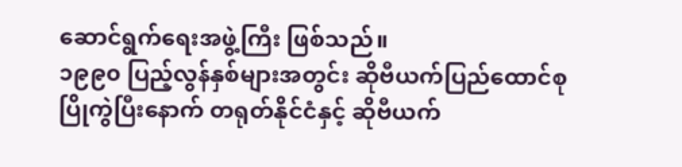ဆောင်ရွက်ရေးအဖွဲ့ကြီး ဖြစ်သည်။
၁၉၉၀ ပြည့်လွန်နှစ်များအတွင်း ဆိုဗီယက်ပြည်ထောင်စု ပြိုကွဲပြီးနောက် တရုတ်နိုင်ငံနှင့် ဆိုဗီယက်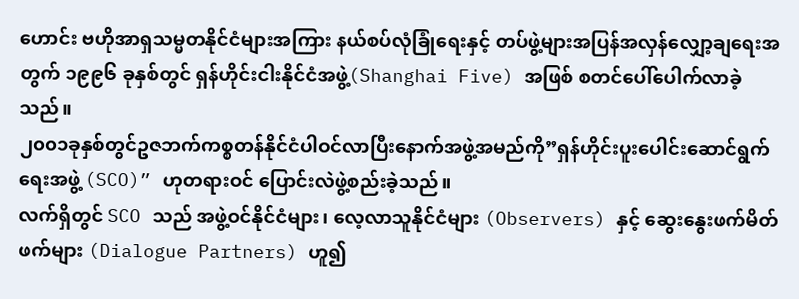ဟောင်း ဗဟိုအာရှသမ္မတနိုင်ငံများအကြား နယ်စပ်လုံခြုံရေးနှင့် တပ်ဖွဲ့များအပြန်အလှန်လျှော့ချရေးအတွက် ၁၉၉၆ ခုနှစ်တွင် ရှန်ဟိုင်းငါးနိုင်ငံအဖွဲ့(Shanghai Five) အဖြစ် စတင်ပေါ်ပေါက်လာခဲ့သည်။
၂၀၀၁ခုနှစ်တွင်ဥဇဘက်ကစ္စတန်နိုင်ငံပါဝင်လာပြီးနောက်အဖွဲ့အမည်ကို”ရှန်ဟိုင်းပူးပေါင်းဆောင်ရွက်ရေးအဖွဲ့ (SCO)” ဟုတရားဝင် ပြောင်းလဲဖွဲ့စည်းခဲ့သည်။
လက်ရှိတွင် SCO သည် အဖွဲ့ဝင်နိုင်ငံများ၊ လေ့လာသူနိုင်ငံများ (Observers) နှင့် ဆွေးနွေးဖက်မိတ်ဖက်များ (Dialogue Partners) ဟူ၍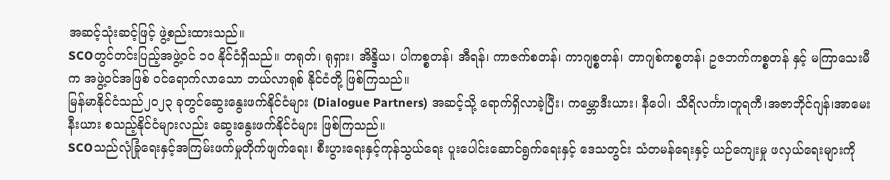အဆင့်သုံးဆင့်ဖြင့် ဖွဲ့စည်းထားသည်။
SCOတွင်တင်းပြည့်အဖွဲ့ဝင် ၁၀ နိုင်ငံရှိသည်။ တရုတ်၊ ရုရှား၊ အိန္ဒိယ၊ ပါကစ္စတန်၊ အီရန်၊ ကာဇက်စတန်၊ ကာဂျစ္စတန်၊ တာဂျစ်ကစ္စတန်၊ ဥဇဘက်ကစ္စတန် နှင့် မကြာသေးမီက အဖွဲ့ဝင်အဖြစ် ဝင်ရောက်လာသော ဘယ်လာရုစ် နိုင်ငံတို့ ဖြစ်ကြသည်။
မြန်မာနိုင်ငံသည်၂၀၂၃ ခုတွင်ဆွေးနွေးဖက်နိုင်ငံများ (Dialogue Partners) အဆင့်သို့ ရောက်ရှိလာခဲ့ပြီး၊ ကမ္ဘောဒီးယား၊ နီပေါ၊ သီရိလင်္ကာ၊တူရကီ၊အဇာဘိုင်ဂျန်၊အာမေးနီးယား စသည့်နိုင်ငံများလည်း ဆွေးနွေးဖက်နိုင်ငံများ ဖြစ်ကြသည်။
SCOသည်လုံခြုံရေးနှင့်အကြမ်းဖက်မှုတိုက်ဖျက်ရေး၊ စီးပွားရေးနှင့်ကုန်သွယ်ရေး ပူးပေါင်းဆောင်ရွက်ရေးနှင့် ဒေသတွင်း သံတမန်ရေးနှင့် ယဉ်ကျေးမှု ဖလှယ်ရေးများကို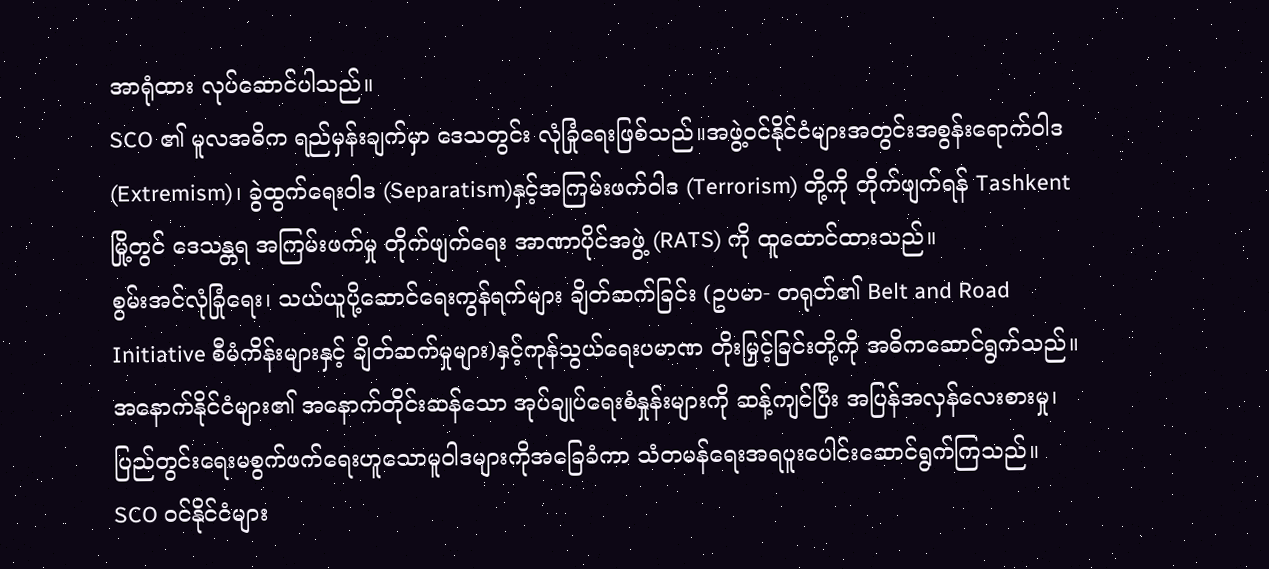အာရုံထား လုပ်ဆောင်ပါသည်။
SCO ၏ မူလအဓိက ရည်မှန်းချက်မှာ ဒေသတွင်း လုံခြုံရေးဖြစ်သည်။အဖွဲ့ဝင်နိုင်ငံများအတွင်းအစွန်းရောက်ဝါဒ (Extremism)၊ ခွဲထွက်ရေးဝါဒ (Separatism)နှင့်အကြမ်းဖက်ဝါဒ (Terrorism) တို့ကို တိုက်ဖျက်ရန် Tashkent မြို့တွင် ဒေသန္တရ အကြမ်းဖက်မှု တိုက်ဖျက်ရေး အာဏာပိုင်အဖွဲ့ (RATS) ကို ထူထောင်ထားသည်။
စွမ်းအင်လုံခြုံရေး၊ သယ်ယူပို့ဆောင်ရေးကွန်ရက်များ ချိတ်ဆက်ခြင်း (ဥပမာ- တရုတ်၏ Belt and Road Initiative စီမံကိန်းများနှင့် ချိတ်ဆက်မှုများ)နှင့်ကုန်သွယ်ရေးပမာဏ တိုးမြှင့်ခြင်းတို့ကို အဓိကဆောင်ရွက်သည်။
အနောက်နိုင်ငံများ၏ အနောက်တိုင်းဆန်သော အုပ်ချုပ်ရေးစံနှုန်းများကို ဆန့်ကျင်ပြီး အပြန်အလှန်လေးစားမှု၊ပြည်တွင်းရေးမစွက်ဖက်ရေးဟူသောမူဝါဒများကိုအခြေခံကာ သံတမန်ရေးအရပူးပေါင်းဆောင်ရွက်ကြသည်။
SCO ဝင်နိုင်ငံများ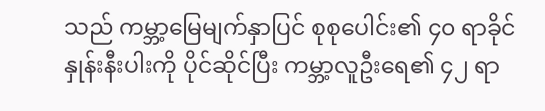သည် ကမ္ဘာ့မြေမျက်နှာပြင် စုစုပေါင်း၏ ၄၀ ရာခိုင်နှုန်းနီးပါးကို ပိုင်ဆိုင်ပြီး ကမ္ဘာ့လူဦးရေ၏ ၄၂ ရာ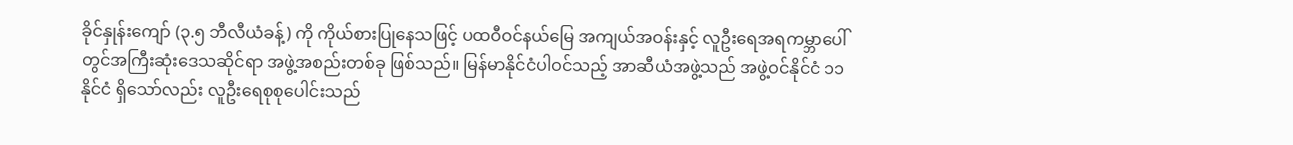ခိုင်နှုန်းကျော် (၃.၅ ဘီလီယံခန့်) ကို ကိုယ်စားပြုနေသဖြင့် ပထဝီဝင်နယ်မြေ အကျယ်အဝန်းနှင့် လူဦးရေအရကမ္ဘာပေါ်တွင်အကြီးဆုံးဒေသဆိုင်ရာ အဖွဲ့အစည်းတစ်ခု ဖြစ်သည်။ မြန်မာနိုင်ငံပါဝင်သည့် အာဆီယံအဖွဲ့သည် အဖွဲ့ဝင်နိုင်ငံ ၁၁ နိုင်ငံ ရှိသော်လည်း လူဦးရေစုစုပေါင်းသည်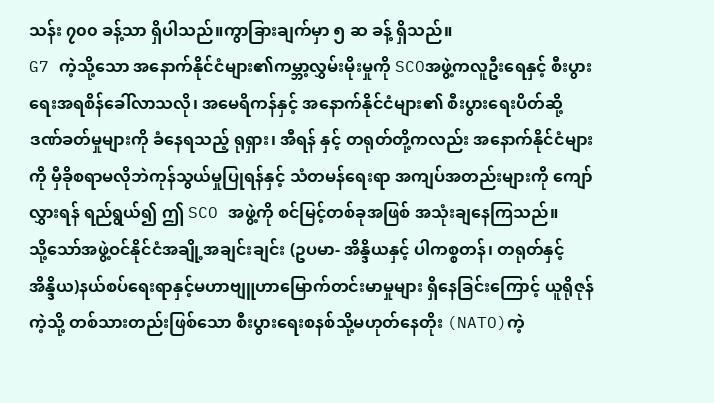သန်း ၇၀၀ ခန့်သာ ရှိပါသည်။ကွာခြားချက်မှာ ၅ ဆ ခန့် ရှိသည်။
G7 ကဲ့သို့သော အနောက်နိုင်ငံများ၏ကမ္ဘာ့လွှမ်းမိုးမှုကို SCOအဖွဲ့ကလူဦးရေနှင့် စီးပွားရေးအရစိန်ခေါ်လာသလို၊ အမေရိကန်နှင့် အနောက်နိုင်ငံများ၏ စီးပွားရေးပိတ်ဆို့ ဒဏ်ခတ်မှုများကို ခံနေရသည့် ရုရှား၊ အီရန် နှင့် တရုတ်တို့ကလည်း အနောက်နိုင်ငံများကို မှီခိုစရာမလိုဘဲကုန်သွယ်မှုပြုရန်နှင့် သံတမန်ရေးရာ အကျပ်အတည်းများကို ကျော်လွှားရန် ရည်ရွယ်၍ ဤ SCO အဖွဲ့ကို စင်မြင့်တစ်ခုအဖြစ် အသုံးချနေကြသည်။
သို့သော်အဖွဲ့ဝင်နိုင်ငံအချို့အချင်းချင်း (ဥပမာ- အိန္ဒိယနှင့် ပါကစ္စတန်၊ တရုတ်နှင့် အိန္ဒိယ)နယ်စပ်ရေးရာနှင့်မဟာဗျူဟာမြောက်တင်းမာမှုများ ရှိနေခြင်းကြောင့် ယူရိုဇုန်ကဲ့သို့ တစ်သားတည်းဖြစ်သော စီးပွားရေးစနစ်သို့မဟုတ်နေတိုး (NATO)ကဲ့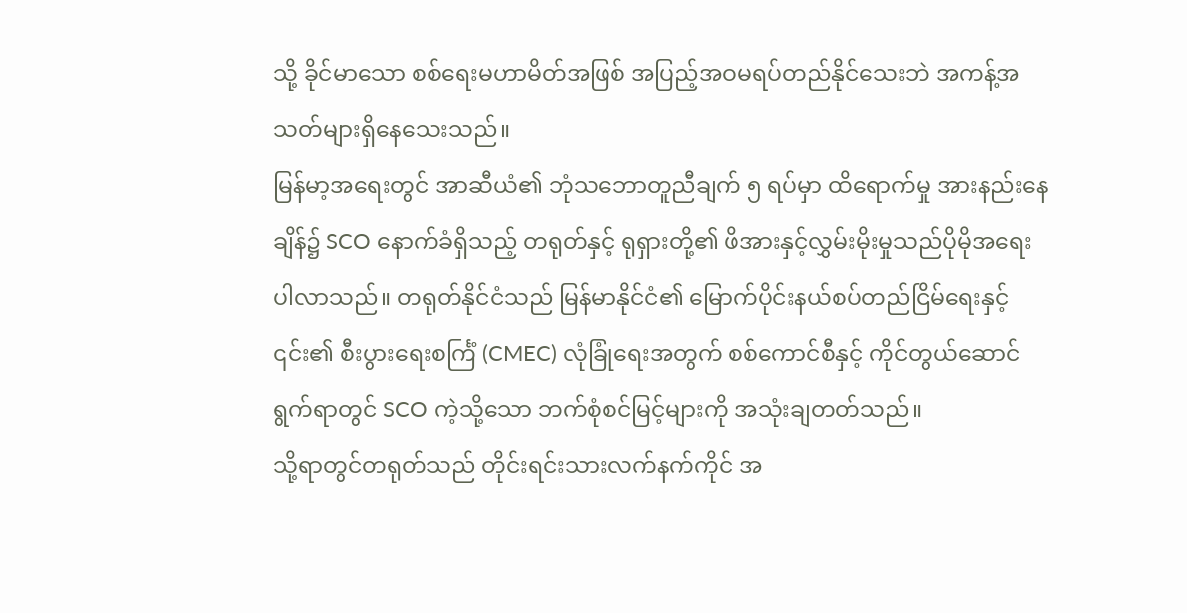သို့ ခိုင်မာသော စစ်ရေးမဟာမိတ်အဖြစ် အပြည့်အဝမရပ်တည်နိုင်သေးဘဲ အကန့်အသတ်များရှိနေသေးသည်။
မြန်မာ့အရေးတွင် အာဆီယံ၏ ဘုံသဘောတူညီချက် ၅ ရပ်မှာ ထိရောက်မှု အားနည်းနေချိန်၌ SCO နောက်ခံရှိသည့် တရုတ်နှင့် ရုရှားတို့၏ ဖိအားနှင့်လွှမ်းမိုးမှုသည်ပိုမိုအရေးပါလာသည်။ တရုတ်နိုင်ငံသည် မြန်မာနိုင်ငံ၏ မြောက်ပိုင်းနယ်စပ်တည်ငြိမ်ရေးနှင့် ၎င်း၏ စီးပွားရေးစင်္ကြံ (CMEC) လုံခြုံရေးအတွက် စစ်ကောင်စီနှင့် ကိုင်တွယ်ဆောင်ရွက်ရာတွင် SCO ကဲ့သို့သော ဘက်စုံစင်မြင့်များကို အသုံးချတတ်သည်။
သို့ရာတွင်တရုတ်သည် တိုင်းရင်းသားလက်နက်ကိုင် အ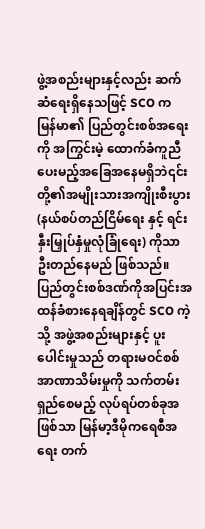ဖွဲ့အစည်းများနှင့်လည်း ဆက်ဆံရေးရှိနေသဖြင့် SCO က မြန်မာ၏ ပြည်တွင်းစစ်အရေးကို အကြွင်းမဲ့ ထောက်ခံကူညီပေးမည့်အခြေအနေမရှိဘဲ၎င်းတို့၏အမျိုးသားအကျိုးစီးပွား (နယ်စပ်တည်ငြိမ်ရေး နှင့် ရင်းနှီးမြှုပ်နှံမှုလုံခြုံရေး) ကိုသာ ဦးတည်နေမည် ဖြစ်သည်။
ပြည်တွင်းစစ်ဒဏ်ကိုအပြင်းအထန်ခံစားနေရချိန်တွင် SCO ကဲ့သို့ အဖွဲ့အစည်းများနှင့် ပူးပေါင်းမှုသည် တရားမဝင်စစ်အာဏာသိမ်းမှုကို သက်တမ်းရှည်စေမည့် လုပ်ရပ်တစ်ခုအဖြစ်သာ မြန်မာ့ဒီမိုကရေစီအရေး တက်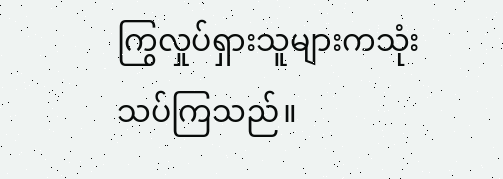ကြွလှုပ်ရှားသူများကသုံးသပ်ကြသည်။